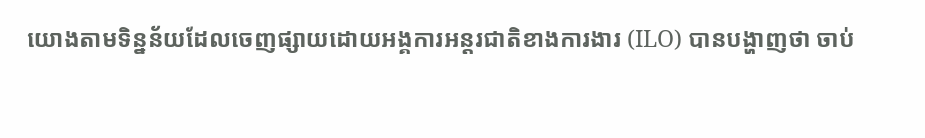យោងតាមទិន្នន័យដែលចេញផ្សាយដោយអង្គការអន្តរជាតិខាងការងារ (ILO) បានបង្ហាញថា ចាប់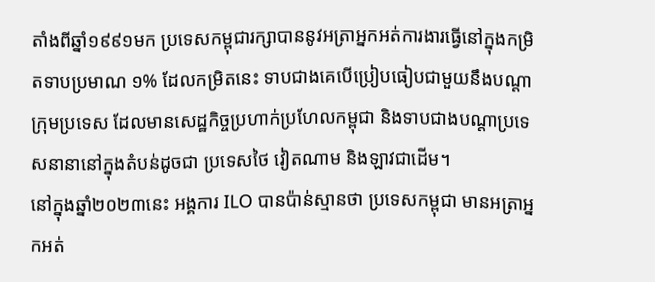តាំងពីឆ្នាំ១៩៩១មក ប្រទេសកម្ពុជារក្សាបាននូវអត្រាអ្នកអត់ការងារធ្វើនៅក្នុងកម្រិតទាបប្រមាណ ១% ដែលកម្រិតនេះ ទាបជាងគេបើប្រៀបធៀបជាមួយនឹងបណ្តាក្រុមប្រទេស ដែលមានសេដ្ឋកិច្ចប្រហាក់ប្រហែលកម្ពុជា និងទាបជាងបណ្តាប្រទេសនានានៅក្នុងតំបន់ដូចជា ប្រទេសថៃ វៀតណាម និងឡាវជាដើម។
នៅក្នុងឆ្នាំ២០២៣នេះ អង្គការ ILO បានប៉ាន់ស្មានថា ប្រទេសកម្ពុជា មានអត្រាអ្នកអត់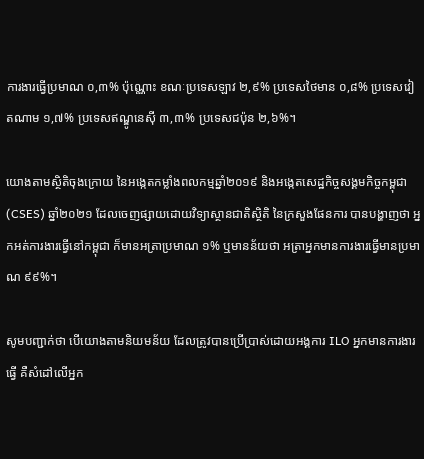ការងារធ្វើប្រមាណ ០,៣% ប៉ុណ្ណោះ ខណៈប្រទេសឡាវ ២,៩% ប្រទេសថៃមាន ០,៨% ប្រទេសវៀតណាម ១,៧% ប្រទេសឥណ្ឌូនេស៊ី ៣,៣% ប្រទេសជប៉ុន ២,៦%។

យោងតាមស្ថិតិចុងក្រោយ នៃអង្កេតកម្លាំងពលកម្មឆ្នាំ២០១៩ និងអង្កេតសេដ្ឋកិច្ចសង្គមកិច្ចកម្ពុជា (CSES) ឆ្នាំ២០២១ ដែលចេញផ្សាយដោយវិទ្យាស្ថានជាតិស្ថិតិ នៃក្រសួងផែនការ បានបង្ហាញថា អ្នកអត់ការងារធ្វើនៅកម្ពុជា ក៏មានអត្រាប្រមាណ ១% ឬមានន័យថា អត្រាអ្នកមានការងារធ្វើមានប្រមាណ ៩៩%។

សូមបញ្ជាក់ថា បើយោងតាមនិយមន័យ ដែលត្រូវបានប្រើប្រាស់ដោយអង្គការ ILO អ្នកមានការងារធ្វើ គឺសំដៅលើអ្នក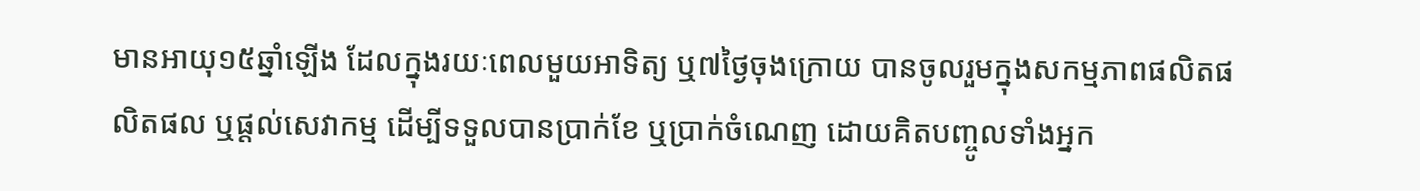មានអាយុ១៥ឆ្នាំឡើង ដែលក្នុងរយៈពេលមួយអាទិត្យ ឬ៧ថ្ងៃចុងក្រោយ បានចូលរួមក្នុងសកម្មភាពផលិតផលិតផល ឬផ្តល់សេវាកម្ម ដើម្បីទទួលបានប្រាក់ខែ ឬប្រាក់ចំណេញ ដោយគិតបញ្ចូលទាំងអ្នក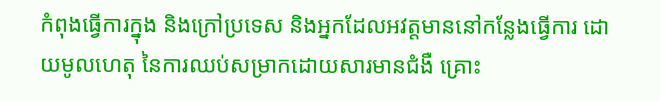កំពុងធ្វើការក្នុង និងក្រៅប្រទេស និងអ្នកដែលអវត្តមាននៅកន្លែងធ្វើការ ដោយមូលហេតុ នៃការឈប់សម្រាកដោយសារមានជំងឺ គ្រោះ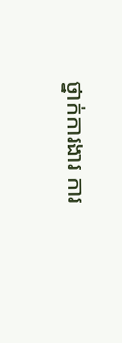ថ្នាក់ការងារ ការ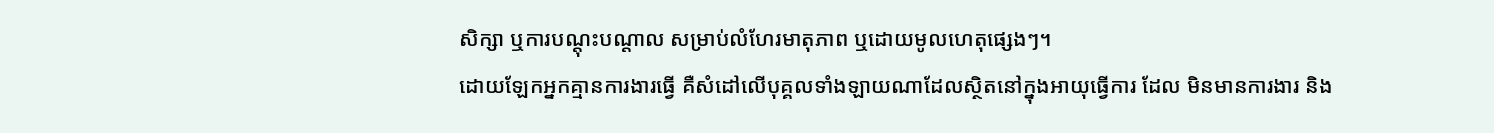សិក្សា ឬការបណ្តុះបណ្តាល សម្រាប់លំហែរមាតុភាព ឬដោយមូលហេតុផ្សេងៗ។
ដោយឡែកអ្នកគ្មានការងារធ្វើ គឺសំដៅលើបុគ្គលទាំងឡាយណាដែលស្ថិតនៅក្នុងអាយុធ្វើការ ដែល មិនមានការងារ និង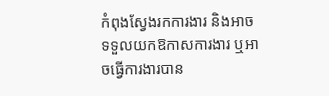កំពុងស្វែងរកការងារ និងអាចទទួលយកឱកាសការងារ ឬអាចធ្វើការងារបាន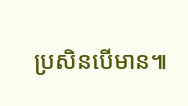ប្រសិនបើមាន៕